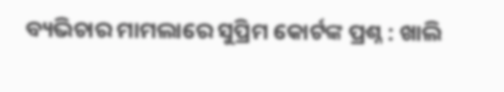ବ୍ୟଭିଚାର ମାମଲାରେ ସୁପ୍ରିମ କୋର୍ଟଙ୍କ ପ୍ରଶ୍ନ : ଖାଲି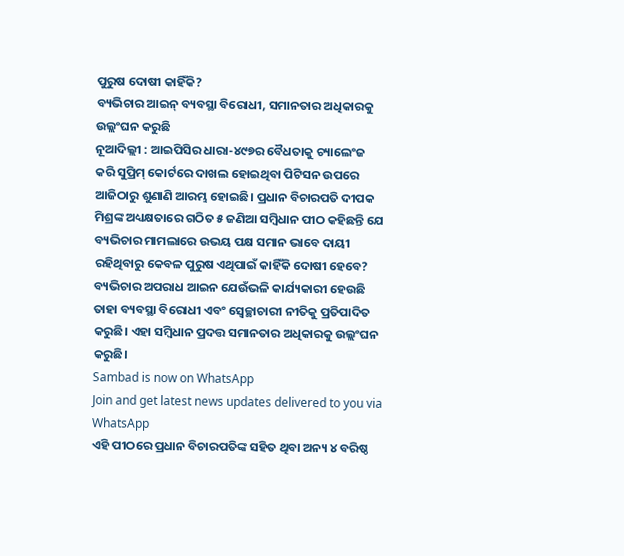ପୁରୁଷ ଦୋଷୀ କାହିଁକି?
ବ୍ୟଭିଚାର ଆଇନ୍ ବ୍ୟବସ୍ଥା ବିରୋଧୀ, ସମାନତାର ଅଧିକାରକୁ ଉଲ୍ଲଂଘନ କରୁଛି
ନୂଆଦିଲ୍ଲୀ : ଆଇପିସିର ଧାରା-୪୯୭ର ବୈଧତାକୁ ଚ୍ୟାଲେଂଜ କରି ସୁପ୍ରିମ୍ କୋର୍ଟରେ ଦାଖଲ ହୋଇଥିବା ପିଟିସନ ଉପରେ ଆଜିଠାରୁ ଶୁଣାଣି ଆରମ୍ଭ ହୋଇଛି। ପ୍ରଧାନ ବିଚାରପତି ଦୀପକ ମିଶ୍ରଙ୍କ ଅଧ୍ୟକ୍ଷତାରେ ଗଠିତ ୫ ଜଣିଆ ସମ୍ବିଧାନ ପୀଠ କହିଛନ୍ତି ଯେ ବ୍ୟଭିଚାର ମାମଲାରେ ଉଭୟ ପକ୍ଷ ସମାନ ଭାବେ ଦାୟୀ ରହିଥିବାରୁ କେବଳ ପୁରୁଷ ଏଥିପାଇଁ କାହିଁକି ଦୋଷୀ ହେବେ? ବ୍ୟଭିଚାର ଅପରାଧ ଆଇନ ଯେଉଁଭଳି କାର୍ଯ୍ୟକାରୀ ହେଉଛି ତାହା ବ୍ୟବସ୍ଥା ବିରୋଧୀ ଏବଂ ସ୍ୱେଚ୍ଛାଚାରୀ ନୀତିକୁ ପ୍ରତିପାଦିତ କରୁଛି। ଏହା ସମ୍ବିଧାନ ପ୍ରଦତ୍ତ ସମାନତାର ଅଧିକାରକୁ ଉଲ୍ଲଂଘନ କରୁଛି।
Sambad is now on WhatsApp
Join and get latest news updates delivered to you via WhatsApp
ଏହି ପୀଠରେ ପ୍ରଧାନ ବିଚାରପତିଙ୍କ ସହିତ ଥିବା ଅନ୍ୟ ୪ ବରିଷ୍ଠ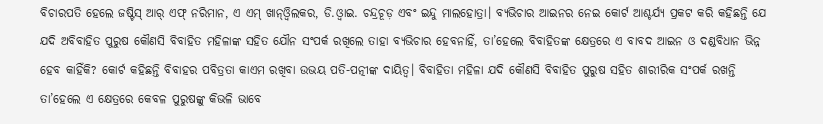ବିଚାରପତି ହେଲେ ଜଷ୍ଟିସ୍ ଆର୍ ଏଫ୍ ନରିମାନ, ଏ ଏମ୍ ଖାନ୍ଓ୍ଵିଲକର, ଡି.ଓ୍ଵାଇ. ଚନ୍ଦ୍ରଚୂଡ଼ ଏବଂ ଇନ୍ଦୁ ମାଲହୋତ୍ରା। ବ୍ୟଭିଚାର ଆଇନର ନେଇ କୋର୍ଟ ଆଶ୍ଚର୍ଯ୍ୟ ପ୍ରକଟ କରି କହିଛନ୍ତି ଯେ ଯଦି ଅବିବାହିତ ପୁରୁଷ କୌଣସି ବିବାହିତ ମହିଳାଙ୍କ ସହିତ ଯୌନ ସଂପର୍କ ରଖିଲେ ତାହା ବ୍ୟଭିଚାର ହେବନାହିଁ, ତା’ହେଲେ ବିବାହିତଙ୍କ କ୍ଷେତ୍ରରେ ଏ ବାବଦ ଆଇନ ଓ ଦଣ୍ଡବିଧାନ ଭିନ୍ନ ହେବ କାହିଁକି? କୋର୍ଟ କହିଛନ୍ତି ବିବାହର ପବିତ୍ରତା କାଏମ ରଖିବା ଉଭୟ ପତି-ପତ୍ନୀଙ୍କ ଦାୟିତ୍ୱ। ବିବାହିତା ମହିଳା ଯଦି କୌଣସି ବିବାହିତ ପୁରୁଷ ସହିତ ଶାରୀରିକ ସଂପର୍କ ରଖନ୍ତି ତା’ହେଲେ ଏ କ୍ଷେତ୍ରରେ କେବଳ ପୁରୁଷଙ୍କୁ କିଭଳି ଭାବେ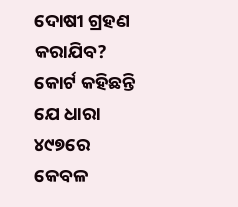ଦୋଷୀ ଗ୍ରହଣ କରାଯିବ? କୋର୍ଟ କହିଛନ୍ତି ଯେ ଧାରା ୪୯୭ରେ କେବଳ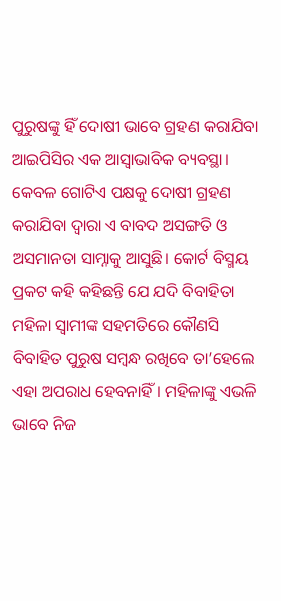ପୁରୁଷଙ୍କୁ ହିଁ ଦୋଷୀ ଭାବେ ଗ୍ରହଣ କରାଯିବା ଆଇପିସିର ଏକ ଆସ୍ୱାଭାବିକ ବ୍ୟବସ୍ଥା। କେବଳ ଗୋଟିଏ ପକ୍ଷକୁ ଦୋଷୀ ଗ୍ରହଣ କରାଯିବା ଦ୍ୱାରା ଏ ବାବଦ ଅସଙ୍ଗତି ଓ ଅସମାନତା ସାମ୍ନାକୁ ଆସୁଛି। କୋର୍ଟ ବିସ୍ମୟ ପ୍ରକଟ କହି କହିଛନ୍ତି ଯେ ଯଦି ବିବାହିତା ମହିଳା ସ୍ୱାମୀଙ୍କ ସହମତିରେ କୌଣସି ବିବାହିତ ପୁରୁଷ ସମ୍ବନ୍ଧ ରଖିବେ ତା’ହେଲେ ଏହା ଅପରାଧ ହେବନାହିଁ। ମହିଳାଙ୍କୁ ଏଭଳି ଭାବେ ନିଜ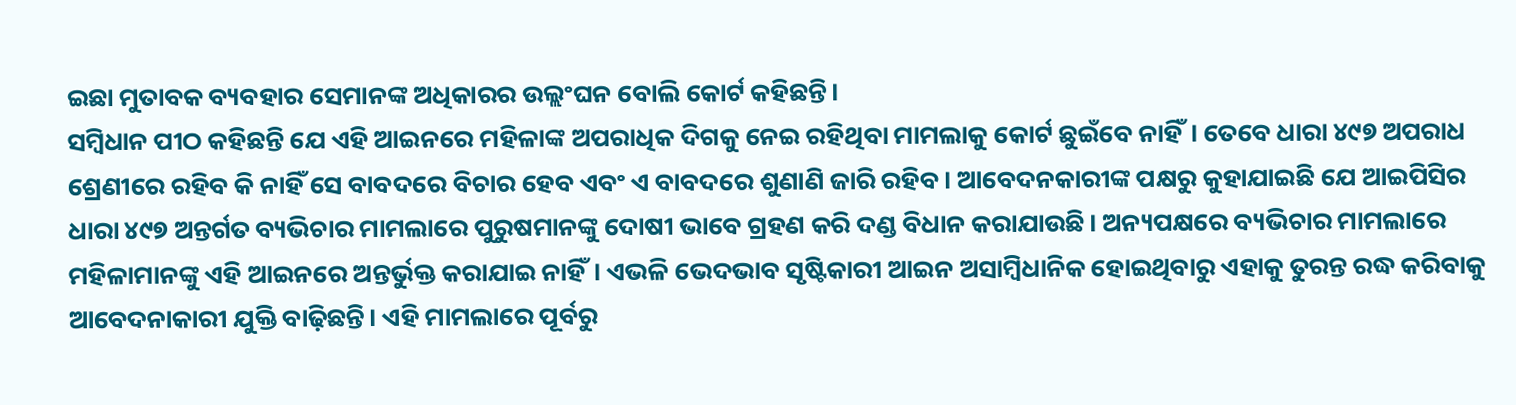ଇଛା ମୁତାବକ ବ୍ୟବହାର ସେମାନଙ୍କ ଅଧିକାରର ଉଲ୍ଲଂଘନ ବୋଲି କୋର୍ଟ କହିଛନ୍ତି।
ସମ୍ବିଧାନ ପୀଠ କହିଛନ୍ତି ଯେ ଏହି ଆଇନରେ ମହିଳାଙ୍କ ଅପରାଧିକ ଦିଗକୁ ନେଇ ରହିଥିବା ମାମଲାକୁ କୋର୍ଟ ଛୁଇଁବେ ନାହିଁ। ତେବେ ଧାରା ୪୯୭ ଅପରାଧ ଶ୍ରେଣୀରେ ରହିବ କି ନାହିଁ ସେ ବାବଦରେ ବିଚାର ହେବ ଏବଂ ଏ ବାବଦରେ ଶୁଣାଣି ଜାରି ରହିବ। ଆବେଦନକାରୀଙ୍କ ପକ୍ଷରୁ କୁହାଯାଇଛି ଯେ ଆଇପିସିର ଧାରା ୪୯୭ ଅନ୍ତର୍ଗତ ବ୍ୟଭିଚାର ମାମଲାରେ ପୁରୁଷମାନଙ୍କୁ ଦୋଷୀ ଭାବେ ଗ୍ରହଣ କରି ଦଣ୍ଡ ବିଧାନ କରାଯାଉଛି। ଅନ୍ୟପକ୍ଷରେ ବ୍ୟଭିଚାର ମାମଲାରେ ମହିଳାମାନଙ୍କୁ ଏହି ଆଇନରେ ଅନ୍ତର୍ଭୁକ୍ତ କରାଯାଇ ନାହିଁ। ଏଭଳି ଭେଦଭାବ ସୃଷ୍ଟିକାରୀ ଆଇନ ଅସାମ୍ବିଧାନିକ ହୋଇଥିବାରୁ ଏହାକୁ ତୁରନ୍ତ ରଦ୍ଧ କରିବାକୁ ଆବେଦନାକାରୀ ଯୁକ୍ତି ବାଢ଼ିଛନ୍ତି। ଏହି ମାମଲାରେ ପୂର୍ବରୁ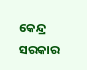କେନ୍ଦ୍ର ସରକାର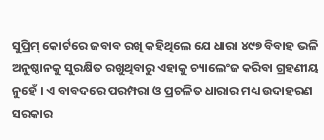ସୁପ୍ରିମ୍ କୋର୍ଟରେ ଜବାବ ରଖି କହିଥିଲେ ଯେ ଧାରା ୪୯୭ ବିବାହ ଭଳି ଅନୁଷ୍ଠାନକୁ ସୁରକ୍ଷିତ ରଖୁଥିବାରୁ ଏହାକୁ ଚ୍ୟାଲେଂଜ କରିବା ଗ୍ରହଣୀୟ ନୁହେଁ । ଏ ବାବଦରେ ପରମ୍ପରା ଓ ପ୍ରଚଳିତ ଧାରାର ମଧ୍ୟ ଉଦାହରଣ ସରକାର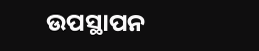ଉପସ୍ଥାପନ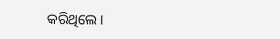କରିଥିଲେ।